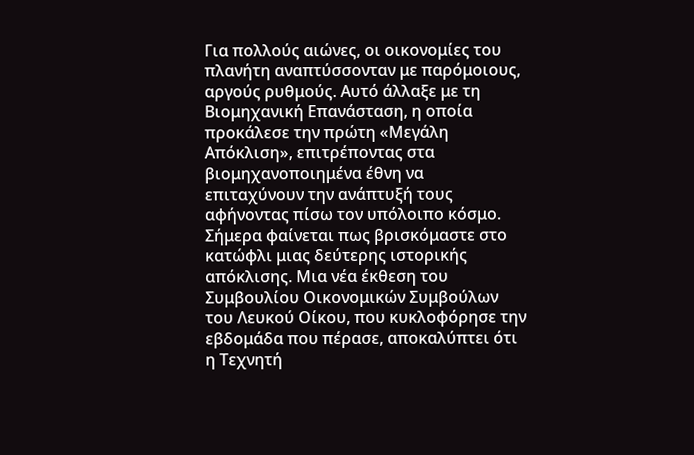Για πολλούς αιώνες, οι οικονομίες του πλανήτη αναπτύσσονταν με παρόμοιους, αργούς ρυθμούς. Αυτό άλλαξε με τη Βιομηχανική Επανάσταση, η οποία προκάλεσε την πρώτη «Μεγάλη Απόκλιση», επιτρέποντας στα βιομηχανοποιημένα έθνη να επιταχύνουν την ανάπτυξή τους αφήνοντας πίσω τον υπόλοιπο κόσμο. Σήμερα φαίνεται πως βρισκόμαστε στο κατώφλι μιας δεύτερης ιστορικής απόκλισης. Μια νέα έκθεση του Συμβουλίου Οικονομικών Συμβούλων του Λευκού Οίκου, που κυκλοφόρησε την εβδομάδα που πέρασε, αποκαλύπτει ότι η Τεχνητή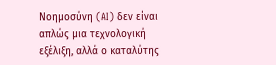Νοημοσύνη (AI) δεν είναι απλώς μια τεχνολογική εξέλιξη, αλλά ο καταλύτης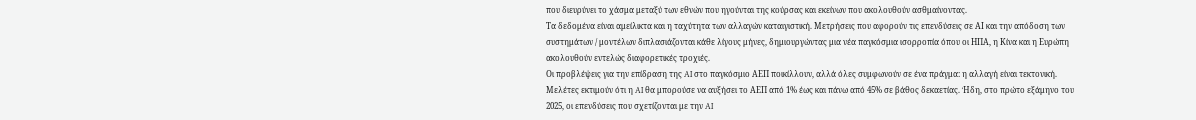που διευρύνει το χάσμα μεταξύ των εθνών που ηγούνται της κούρσας και εκείνων που ακολουθούν ασθμαίνοντας.
Τα δεδομένα είναι αμείλικτα και η ταχύτητα των αλλαγών καταιγιστική. Μετρήσεις που αφορούν τις επενδύσεις σε ΑΙ και την απόδοση των συστημάτων / μοντέλων διπλασιάζονται κάθε λίγους μήνες, δημιουργώντας μια νέα παγκόσμια ισορροπία όπου οι ΗΠΑ, η Κίνα και η Ευρώπη ακολουθούν εντελώς διαφορετικές τροχιές.
Οι προβλέψεις για την επίδραση της AI στο παγκόσμιο ΑΕΠ ποικίλλουν, αλλά όλες συμφωνούν σε ένα πράγμα: η αλλαγή είναι τεκτονική. Μελέτες εκτιμούν ότι η AI θα μπορούσε να αυξήσει το ΑΕΠ από 1% έως και πάνω από 45% σε βάθος δεκαετίας. Ήδη, στο πρώτο εξάμηνο του 2025, οι επενδύσεις που σχετίζονται με την AI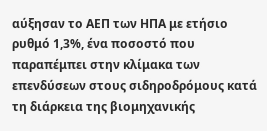αύξησαν το ΑΕΠ των ΗΠΑ με ετήσιο ρυθμό 1,3%, ένα ποσοστό που παραπέμπει στην κλίμακα των επενδύσεων στους σιδηροδρόμους κατά τη διάρκεια της βιομηχανικής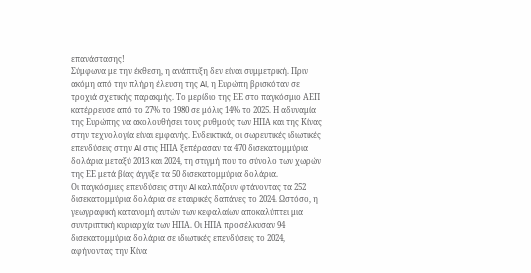επανάστασης!
Σύμφωνα με την έκθεση, η ανάπτυξη δεν είναι συμμετρική. Πριν ακόμη από την πλήρη έλευση της AI, η Ευρώπη βρισκόταν σε τροχιά σχετικής παρακμής. Το μερίδιο της ΕΕ στο παγκόσμιο ΑΕΠ κατέρρευσε από το 27% το 1980 σε μόλις 14% το 2025. Η αδυναμία της Ευρώπης να ακολουθήσει τους ρυθμούς των ΗΠΑ και της Κίνας στην τεχνολογία είναι εμφανής. Ενδεικτικά, οι σωρευτικές ιδιωτικές επενδύσεις στην AI στις ΗΠΑ ξεπέρασαν τα 470 δισεκατομμύρια δολάρια μεταξύ 2013 και 2024, τη στιγμή που το σύνολο των χωρών της ΕΕ μετά βίας άγγιξε τα 50 δισεκατομμύρια δολάρια.
Οι παγκόσμιες επενδύσεις στην AI καλπάζουν φτάνοντας τα 252 δισεκατομμύρια δολάρια σε εταιρικές δαπάνες το 2024. Ωστόσο, η γεωγραφική κατανομή αυτών των κεφαλαίων αποκαλύπτει μια συντριπτική κυριαρχία των ΗΠΑ. Οι ΗΠΑ προσέλκυσαν 94 δισεκατομμύρια δολάρια σε ιδιωτικές επενδύσεις το 2024, αφήνοντας την Κίνα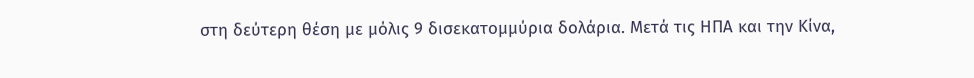στη δεύτερη θέση με μόλις 9 δισεκατομμύρια δολάρια. Μετά τις ΗΠΑ και την Κίνα,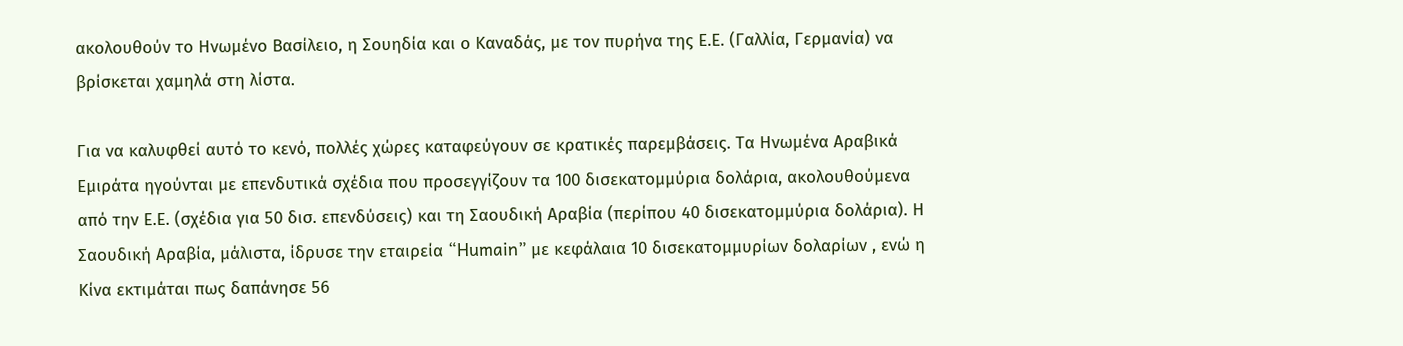ακολουθούν το Ηνωμένο Βασίλειο, η Σουηδία και ο Καναδάς, με τον πυρήνα της Ε.Ε. (Γαλλία, Γερμανία) να βρίσκεται χαμηλά στη λίστα.

Για να καλυφθεί αυτό το κενό, πολλές χώρες καταφεύγουν σε κρατικές παρεμβάσεις. Τα Ηνωμένα Αραβικά Εμιράτα ηγούνται με επενδυτικά σχέδια που προσεγγίζουν τα 100 δισεκατομμύρια δολάρια, ακολουθούμενα από την Ε.Ε. (σχέδια για 50 δισ. επενδύσεις) και τη Σαουδική Αραβία (περίπου 40 δισεκατομμύρια δολάρια). Η Σαουδική Αραβία, μάλιστα, ίδρυσε την εταιρεία “Humain” με κεφάλαια 10 δισεκατομμυρίων δολαρίων , ενώ η Κίνα εκτιμάται πως δαπάνησε 56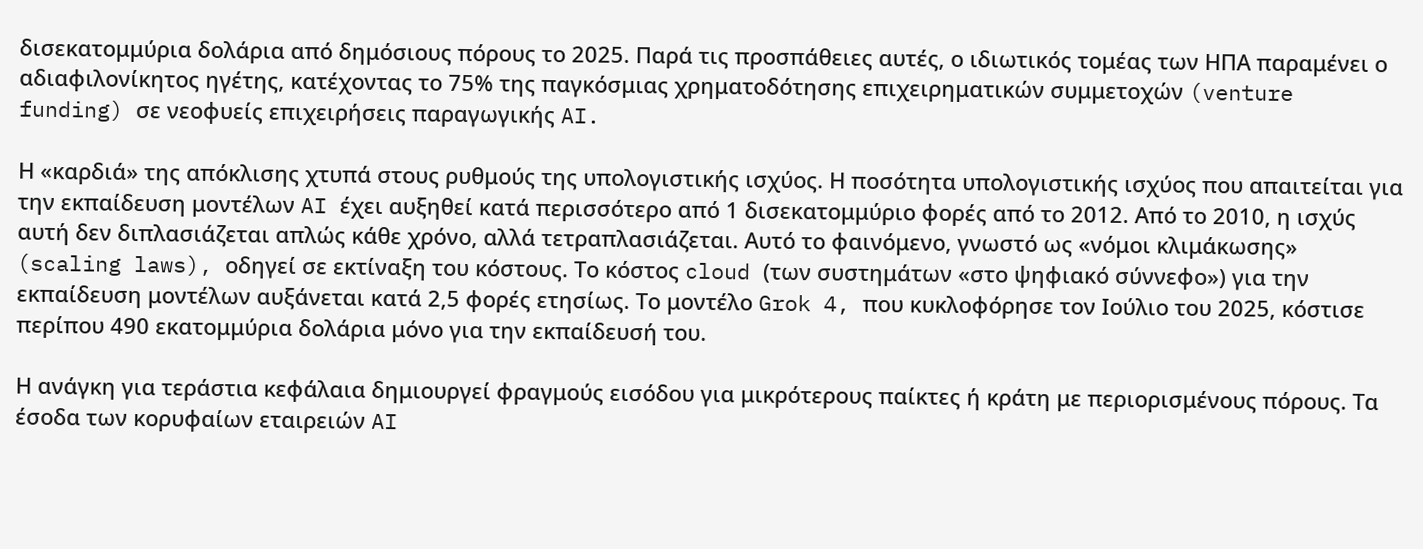δισεκατομμύρια δολάρια από δημόσιους πόρους το 2025. Παρά τις προσπάθειες αυτές, ο ιδιωτικός τομέας των ΗΠΑ παραμένει ο αδιαφιλονίκητος ηγέτης, κατέχοντας το 75% της παγκόσμιας χρηματοδότησης επιχειρηματικών συμμετοχών (venture funding) σε νεοφυείς επιχειρήσεις παραγωγικής AI.

Η «καρδιά» της απόκλισης χτυπά στους ρυθμούς της υπολογιστικής ισχύος. Η ποσότητα υπολογιστικής ισχύος που απαιτείται για την εκπαίδευση μοντέλων AI έχει αυξηθεί κατά περισσότερο από 1 δισεκατομμύριο φορές από το 2012. Από το 2010, η ισχύς αυτή δεν διπλασιάζεται απλώς κάθε χρόνο, αλλά τετραπλασιάζεται. Αυτό το φαινόμενο, γνωστό ως «νόμοι κλιμάκωσης» (scaling laws), οδηγεί σε εκτίναξη του κόστους. Το κόστος cloud (των συστημάτων «στο ψηφιακό σύννεφο») για την εκπαίδευση μοντέλων αυξάνεται κατά 2,5 φορές ετησίως. Το μοντέλο Grok 4, που κυκλοφόρησε τον Ιούλιο του 2025, κόστισε περίπου 490 εκατομμύρια δολάρια μόνο για την εκπαίδευσή του.

Η ανάγκη για τεράστια κεφάλαια δημιουργεί φραγμούς εισόδου για μικρότερους παίκτες ή κράτη με περιορισμένους πόρους. Τα έσοδα των κορυφαίων εταιρειών AI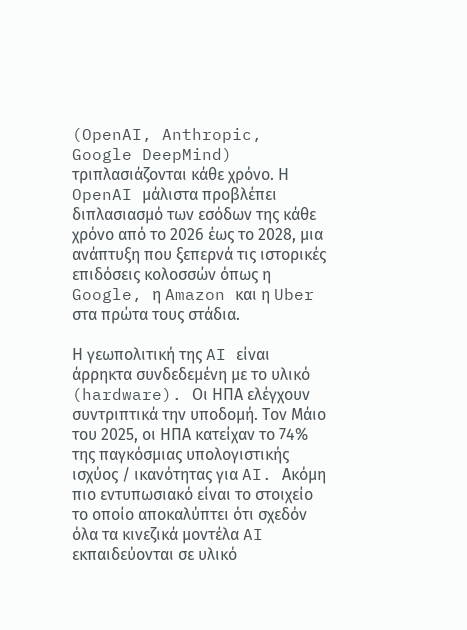(OpenAI, Anthropic, Google DeepMind) τριπλασιάζονται κάθε χρόνο. Η OpenAI μάλιστα προβλέπει διπλασιασμό των εσόδων της κάθε χρόνο από το 2026 έως το 2028, μια ανάπτυξη που ξεπερνά τις ιστορικές επιδόσεις κολοσσών όπως η Google, η Amazon και η Uber στα πρώτα τους στάδια.

Η γεωπολιτική της AI είναι άρρηκτα συνδεδεμένη με το υλικό (hardware). Οι ΗΠΑ ελέγχουν συντριπτικά την υποδομή. Τον Μάιο του 2025, οι ΗΠΑ κατείχαν το 74% της παγκόσμιας υπολογιστικής ισχύος / ικανότητας για AI. Ακόμη πιο εντυπωσιακό είναι το στοιχείο το οποίο αποκαλύπτει ότι σχεδόν όλα τα κινεζικά μοντέλα AI εκπαιδεύονται σε υλικό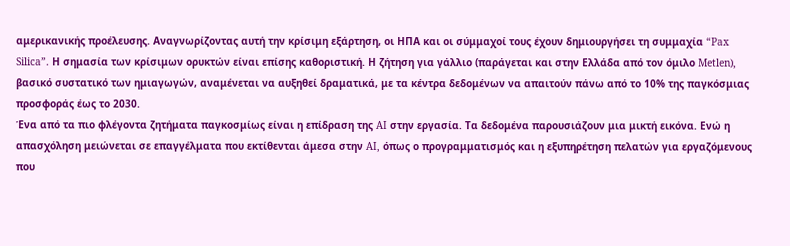αμερικανικής προέλευσης. Αναγνωρίζοντας αυτή την κρίσιμη εξάρτηση, οι ΗΠΑ και οι σύμμαχοί τους έχουν δημιουργήσει τη συμμαχία “Pax Silica”. Η σημασία των κρίσιμων ορυκτών είναι επίσης καθοριστική. Η ζήτηση για γάλλιο (παράγεται και στην Ελλάδα από τον όμιλο Metlen), βασικό συστατικό των ημιαγωγών, αναμένεται να αυξηθεί δραματικά, με τα κέντρα δεδομένων να απαιτούν πάνω από το 10% της παγκόσμιας προσφοράς έως το 2030.
Ένα από τα πιο φλέγοντα ζητήματα παγκοσμίως είναι η επίδραση της AI στην εργασία. Τα δεδομένα παρουσιάζουν μια μικτή εικόνα. Ενώ η απασχόληση μειώνεται σε επαγγέλματα που εκτίθενται άμεσα στην AI, όπως ο προγραμματισμός και η εξυπηρέτηση πελατών για εργαζόμενους που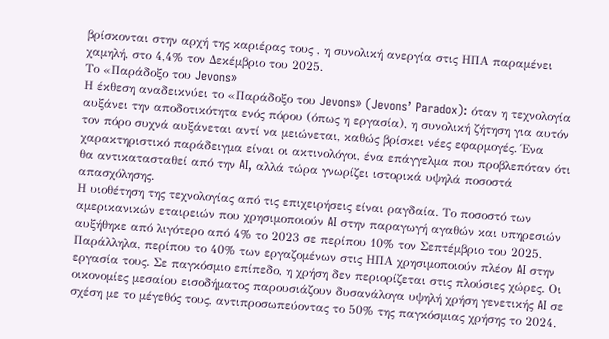βρίσκονται στην αρχή της καριέρας τους , η συνολική ανεργία στις ΗΠΑ παραμένει χαμηλή, στο 4,4% τον Δεκέμβριο του 2025.
Το «Παράδοξο του Jevons»
Η έκθεση αναδεικνύει το «Παράδοξο του Jevons» (Jevons’ Paradox): όταν η τεχνολογία αυξάνει την αποδοτικότητα ενός πόρου (όπως η εργασία), η συνολική ζήτηση για αυτόν τον πόρο συχνά αυξάνεται αντί να μειώνεται, καθώς βρίσκει νέες εφαρμογές. Ένα χαρακτηριστικό παράδειγμα είναι οι ακτινολόγοι, ένα επάγγελμα που προβλεπόταν ότι θα αντικατασταθεί από την AI, αλλά τώρα γνωρίζει ιστορικά υψηλά ποσοστά απασχόλησης.
Η υιοθέτηση της τεχνολογίας από τις επιχειρήσεις είναι ραγδαία. Το ποσοστό των αμερικανικών εταιρειών που χρησιμοποιούν AI στην παραγωγή αγαθών και υπηρεσιών αυξήθηκε από λιγότερο από 4% το 2023 σε περίπου 10% τον Σεπτέμβριο του 2025. Παράλληλα, περίπου το 40% των εργαζομένων στις ΗΠΑ χρησιμοποιούν πλέον AI στην εργασία τους. Σε παγκόσμιο επίπεδο, η χρήση δεν περιορίζεται στις πλούσιες χώρες. Οι οικονομίες μεσαίου εισοδήματος παρουσιάζουν δυσανάλογα υψηλή χρήση γενετικής AI σε σχέση με το μέγεθός τους, αντιπροσωπεύοντας το 50% της παγκόσμιας χρήσης το 2024.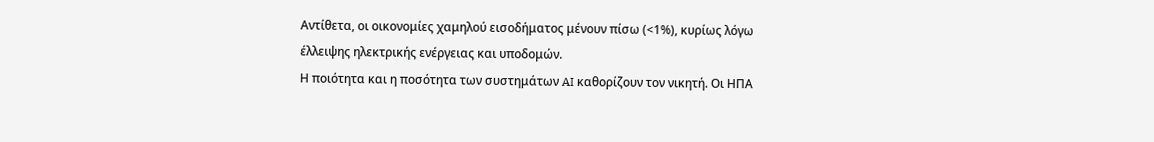Αντίθετα, οι οικονομίες χαμηλού εισοδήματος μένουν πίσω (<1%), κυρίως λόγω έλλειψης ηλεκτρικής ενέργειας και υποδομών.
Η ποιότητα και η ποσότητα των συστημάτων AI καθορίζουν τον νικητή. Οι ΗΠΑ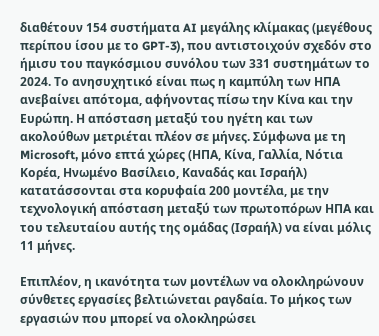διαθέτουν 154 συστήματα AI μεγάλης κλίμακας (μεγέθους περίπου ίσου με το GPT-3), που αντιστοιχούν σχεδόν στο ήμισυ του παγκόσμιου συνόλου των 331 συστημάτων το 2024. Το ανησυχητικό είναι πως η καμπύλη των ΗΠΑ ανεβαίνει απότομα, αφήνοντας πίσω την Κίνα και την Ευρώπη. Η απόσταση μεταξύ του ηγέτη και των ακολούθων μετριέται πλέον σε μήνες. Σύμφωνα με τη Microsoft, μόνο επτά χώρες (ΗΠΑ, Κίνα, Γαλλία, Νότια Κορέα, Ηνωμένο Βασίλειο, Καναδάς και Ισραήλ) κατατάσσονται στα κορυφαία 200 μοντέλα, με την τεχνολογική απόσταση μεταξύ των πρωτοπόρων ΗΠΑ και του τελευταίου αυτής της ομάδας (Ισραήλ) να είναι μόλις 11 μήνες.

Επιπλέον, η ικανότητα των μοντέλων να ολοκληρώνουν σύνθετες εργασίες βελτιώνεται ραγδαία. Το μήκος των εργασιών που μπορεί να ολοκληρώσει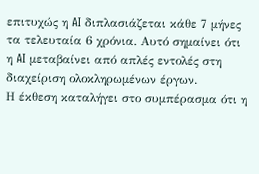επιτυχώς η AI διπλασιάζεται κάθε 7 μήνες τα τελευταία 6 χρόνια. Αυτό σημαίνει ότι η AI μεταβαίνει από απλές εντολές στη διαχείριση ολοκληρωμένων έργων.
Η έκθεση καταλήγει στο συμπέρασμα ότι η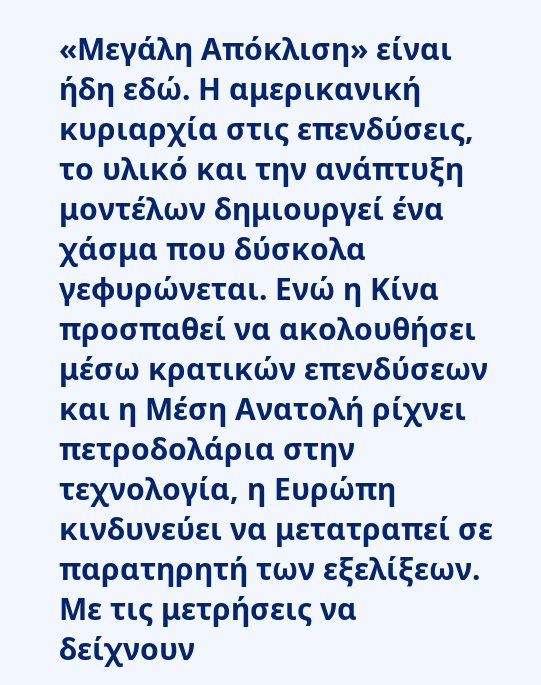«Μεγάλη Απόκλιση» είναι ήδη εδώ. Η αμερικανική κυριαρχία στις επενδύσεις, το υλικό και την ανάπτυξη μοντέλων δημιουργεί ένα χάσμα που δύσκολα γεφυρώνεται. Ενώ η Κίνα προσπαθεί να ακολουθήσει μέσω κρατικών επενδύσεων και η Μέση Ανατολή ρίχνει πετροδολάρια στην τεχνολογία, η Ευρώπη κινδυνεύει να μετατραπεί σε παρατηρητή των εξελίξεων. Με τις μετρήσεις να δείχνουν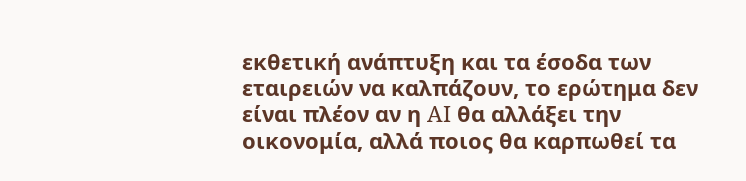εκθετική ανάπτυξη και τα έσοδα των εταιρειών να καλπάζουν, το ερώτημα δεν είναι πλέον αν η AI θα αλλάξει την οικονομία, αλλά ποιος θα καρπωθεί τα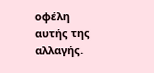οφέλη αυτής της αλλαγής.